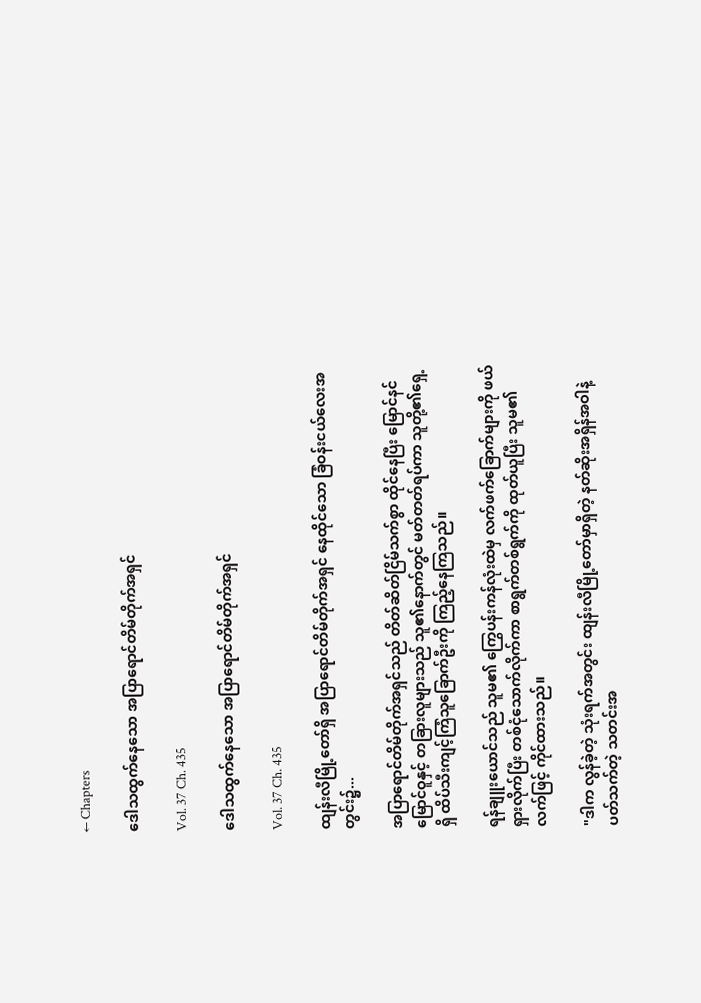← Chapters

ဒေါသထွက်နေသော အပြာရောင်တိမ်တိုက်အရှင်

Vol. 37 Ch. 435

ဒေါသထွက်နေသော အပြာရောင်တိမ်တိုက်အရှင်

Vol. 37 Ch. 435

ထျန်းလီမြို့တော်ရှိ အပြာရောင်တိမ်တိုက်အရှင် နေထိုင်သော ခြံဝန်းငယ်လေးအတွင်း၌...

အပြာရောင်တိမ်တိုက်အရှင်သည် တိတ်ဆိတ်ငြိမ်သက်စွာ ထိုင်နေပြီး မြောင်နင် မြောင်ဝူနှင့် တခြားလူများသည် သူ၏နောက်တွင် မတ်တတ်ရပ်ကာ သူတို့၏ရှေ့ရှိ ထိပ်သီးကျင့်ကြံသူခြောက်ဦးကို ကြည့်နေကြသည်။

ရန်ချူးယောင်သည် သူမ၏ ကြွေပန်းကန်လုံးထဲမှ လက်ဖက်ခြောက်များကို ဖယ်ရှားလိုက်ပြီး တစ်ငုံသောက်လိုက်ကာ စာရွက်တစ်ရွက်ကို ထုတ်ယူပြီး သူမ၏လက်ဖြင့် ကိုင်ထားသည်။

"ဒါက လွန်ခဲ့တဲ့ သုံးရက်အတွင်း ထျန်းလီမြို့တော်မှာရှိတဲ့ နတ်ဆိုးအရှိန်အဝါနဲ့ ပတ်သက်တဲ့ သတင်းအ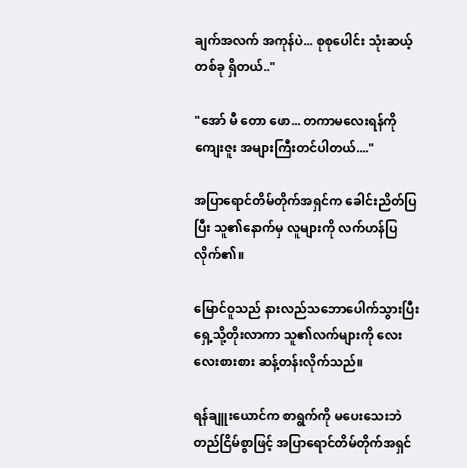ချက်အလက် အကုန်ပဲ... စုစုပေါင်း သုံးဆယ့်တစ်ခု ရှိတယ်.."

"အော် မီ တော ဖော... တကာမလေးရန်ကို ကျေးဇူး အများကြီးတင်ပါတယ်...."

အပြာရောင်တိမ်တိုက်အရှင်က ခေါင်းညိတ်ပြပြီး သူ၏နောက်မှ လူများကို လက်ဟန်ပြလိုက်၏။

မြောင်ဝူသည် နားလည်သဘောပေါက်သွားပြီးရှေ့သို့တိုးလာကာ သူ၏လက်များကို လေးလေးစားစား ဆန့်တန်းလိုက်သည်။

ရန်ချူးယောင်က စာရွက်ကို မပေးသေးဘဲ တည်ငြိမ်စွာဖြင့် အပြာရောင်တိမ်တိုက်အရှင်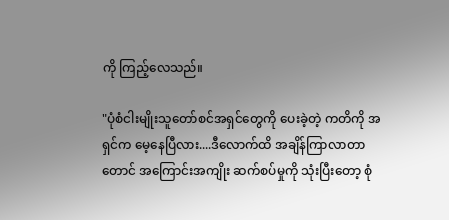ကို ကြည့်လေသည်။

"ပုံစံငါးမျိုးသူတော်စင်အရှင်တွေကို ပေးခဲ့တဲ့ ကတိကို အရှင်က မေ့နေပြီလား....ဒီလောက်ထိ အချိန်ကြာလာတာတောင် အကြောင်းအကျိုး ဆက်စပ်မှုကို သုံးပြီးတော့ စုံ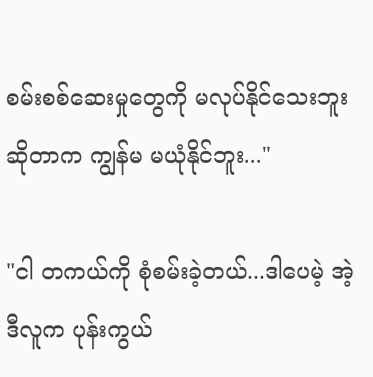စမ်းစစ်ဆေးမှုတွေကို မလုပ်နိုင်သေးဘူးဆိုတာက ကျွန်မ မယုံနိုင်ဘူး..."

"ငါ တကယ်ကို စုံစမ်းခဲ့တယ်...ဒါပေမဲ့ အဲ့ဒီလူက ပုန်းကွယ်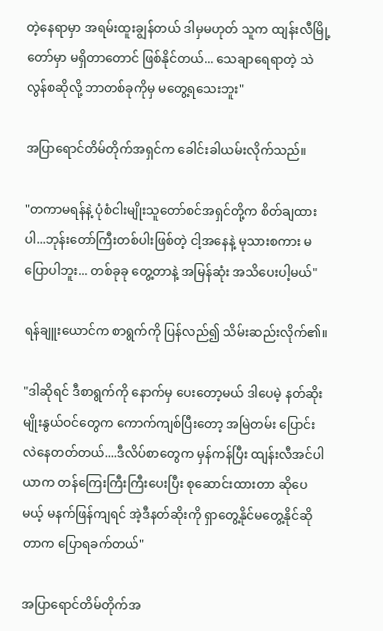တဲ့နေရာမှာ အရမ်းထူးချွန်တယ် ဒါမှမဟုတ် သူက ထျန်းလီမြို့တော်မှာ မရှိတာတောင် ဖြစ်နိုင်တယ်... သေချာရေရာတဲ့ သဲလွန်စဆိုလို့ ဘာတစ်ခုကိုမှ မတွေ့ရသေးဘူး"

အပြာရောင်တိမ်တိုက်အရှင်က ခေါင်းခါယမ်းလိုက်သည်။

"တကာမရန်နဲ့ ပုံစံငါးမျိုးသူတော်စင်အရှင်တို့က စိတ်ချထားပါ...ဘုန်းတော်ကြီးတစ်ပါးဖြစ်တဲ့ ငါ့အနေနဲ့ မုသားစကား မပြောပါဘူး... တစ်ခုခု တွေ့တာနဲ့ အမြန်ဆုံး အသိပေးပါ့မယ်"

ရန်ချူးယောင်က စာရွက်ကို ပြန်လည်၍ သိမ်းဆည်းလိုက်၏။

"ဒါဆိုရင် ဒီစာရွက်ကို နောက်မှ ပေးတော့မယ် ဒါပေမဲ့ နတ်ဆိုးမျိုးနွယ်ဝင်တွေက ကောက်ကျစ်ပြီးတော့ အမြဲတမ်း ပြောင်းလဲနေတတ်တယ်....ဒီလိပ်စာတွေက မှန်ကန်ပြီး ထျန်းလီအင်ပါယာက တန်ကြေးကြီးကြီးပေးပြီး စုဆောင်းထားတာ ဆိုပေမယ့် မနက်ဖြန်ကျရင် အဲ့ဒီနတ်ဆိုးကို ရှာတွေ့နိုင်မတွေ့နိုင်ဆိုတာက ပြောရခက်တယ်"

အပြာရောင်တိမ်တိုက်အ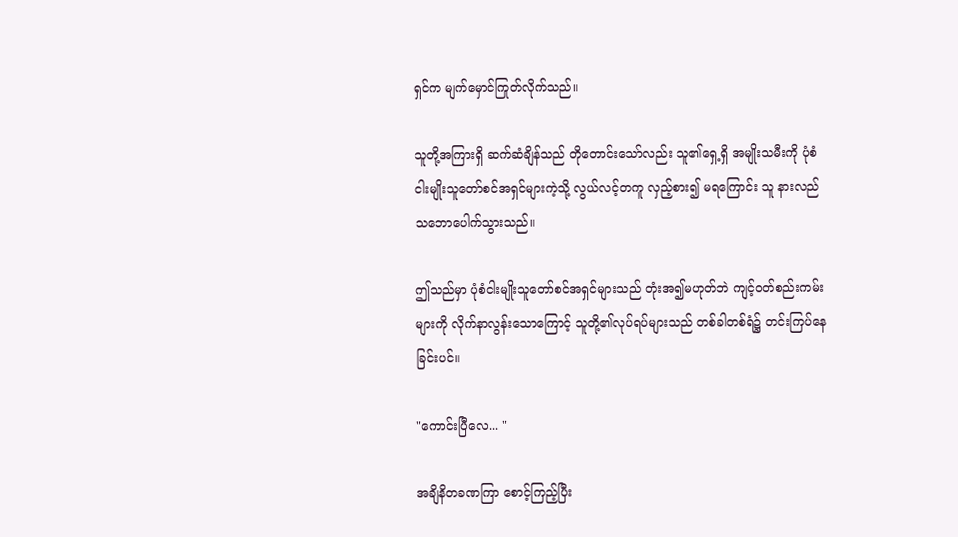ရှင်က မျက်မှောင်ကြုတ်လိုက်သည်။

သူတို့အကြားရှိ ဆက်ဆံချိန်သည် တိုတောင်းသော်လည်း သူ၏ရှေ့ရှိ အမျိုးသမီးကို ပုံစံငါးမျိုးသူတော်စင်အရှင်များကဲ့သို့ လွယ်လင့်တကူ လှည့်စား၍ မရကြောင်း သူ နားလည်သဘောပေါက်သွားသည်။

ဤသည်မှာ ပုံစံငါးမျိုးသူတော်စင်အရှင်များသည် တုံးအ၍မဟုတ်ဘဲ ကျင့်ဝတ်စည်းကမ်းများကို လိုက်နာလွန်းသောကြောင့် သူတို့၏လုပ်ရပ်များသည် တစ်ခါတစ်ရံ၌ တင်းကြပ်နေခြင်းပင်။

"ကောင်းပြီလေ... "

အချိနိတခဏကြာ စောင့်ကြည့်ပြီး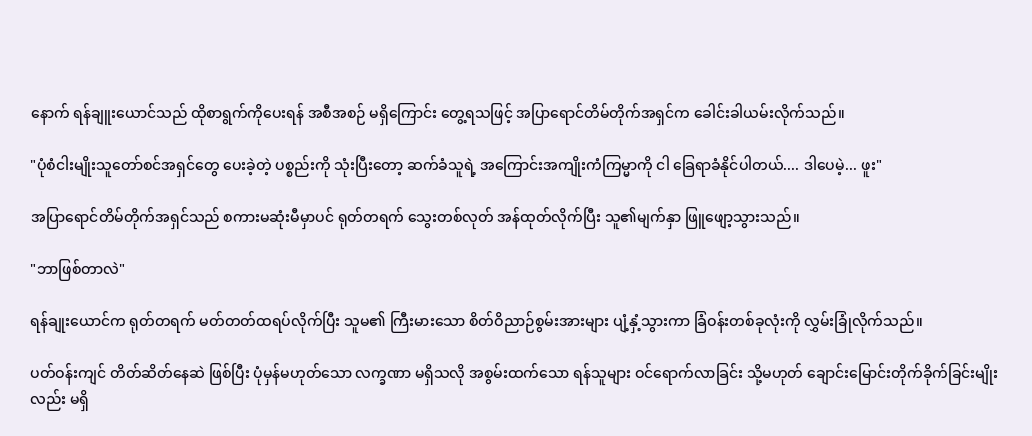နောက် ရန်ချူးယောင်သည် ထိုစာရွက်ကိုပေးရန် အစီအစဉ် မရှိကြောင်း တွေ့ရသဖြင့် အပြာရောင်တိမ်တိုက်အရှင်က ခေါင်းခါယမ်းလိုက်သည်။

"ပုံစံငါးမျိုးသူတော်စင်အရှင်တွေ ပေးခဲ့တဲ့ ပစ္စည်းကို သုံးပြီးတော့ ဆက်ခံသူရဲ့ အကြောင်းအကျိုးကံကြမ္မာကို ငါ ခြေရာခံနိုင်ပါတယ်.... ဒါပေမဲ့... ဖူး"

အပြာရောင်တိမ်တိုက်အရှင်သည် စကားမဆုံးမီမှာပင် ရုတ်တရက် သွေးတစ်လုတ် အန်ထုတ်လိုက်ပြီး သူ၏မျက်နှာ ဖြူဖျော့သွားသည်။

"ဘာဖြစ်တာလဲ"

ရန်ချုးယောင်က ရုတ်တရက် မတ်တတ်ထရပ်လိုက်ပြီး သူမ၏ ကြီးမားသော စိတ်ဝိညာဉ်စွမ်းအားများ ပျံ့နှံ့သွားကာ ခြံဝန်းတစ်ခုလုံးကို လွှမ်းခြုံလိုက်သည်။

ပတ်ဝန်းကျင် တိတ်ဆိတ်နေဆဲ ဖြစ်ပြီး ပုံမှန်မဟုတ်သော လက္ခဏာ မရှိသလို အစွမ်းထက်သော ရန်သူများ ဝင်ရောက်လာခြင်း သို့မဟုတ် ချောင်းမြောင်းတိုက်ခိုက်ခြင်းမျိုးလည်း မရှိ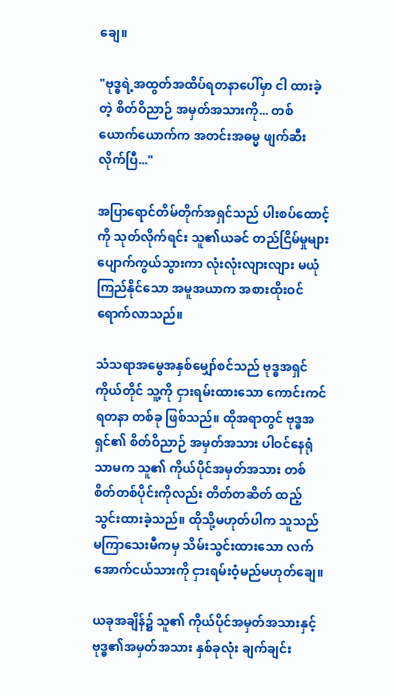ချေ။

"ဗုဒ္ဓရဲ့အထွတ်အထိပ်ရတနာပေါ်မှာ ငါ ထားခဲ့တဲ့ စိတ်ဝိညာဉ် အမှတ်အသားကို... တစ်ယောက်ယောက်က အတင်းအဓမ္မ ဖျက်ဆီးလိုက်ပြီ..."

အပြာရောင်တိမ်တိုက်အရှင်သည် ပါးစပ်ထောင့်ကို သုတ်လိုက်ရင်း သူ၏ယခင် တည်ငြိမ်မှုများ ပျောက်ကွယ်သွားကာ လုံးလုံးလျားလျား မယုံကြည်နိုင်သော အမူအယာက အစားထိုးဝင်ရောက်လာသည်။

သံသရာအမွေအနှစ်မျှော်စင်သည် ဗုဒ္ဓအရှင် ကိုယ်တိုင် သူ့ကို ငှားရမ်းထားသော ကောင်းကင်ရတနာ တစ်ခု ဖြစ်သည်။ ထိုအရာတွင် ဗုဒ္ဓအရှင်၏ စိတ်ဝိညာဉ် အမှတ်အသား ပါဝင်နေရုံသာမက သူ၏ ကိုယ်ပိုင်အမှတ်အသား တစ်စိတ်တစ်ပိုင်းကိုလည်း တိတ်တဆိတ် ထည့်သွင်းထားခဲ့သည်။ ထိုသို့မဟုတ်ပါက သူသည် မကြာသေးမီကမှ သိမ်းသွင်းထားသော လက်အောက်ငယ်သားကို ငှားရမ်းဝံ့မည်မဟုတ်ချေ။

ယခုအချိန်၌ သူ၏ ကိုယ်ပိုင်အမှတ်အသားနှင့် ဗုဒ္ဓ၏အမှတ်အသား နှစ်ခုလုံး ချက်ချင်း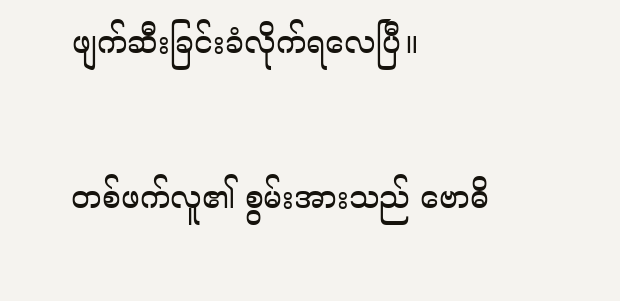ဖျက်ဆီးခြင်းခံလိုက်ရလေပြီ။

တစ်ဖက်လူ၏ စွမ်းအားသည် ဗောဓိ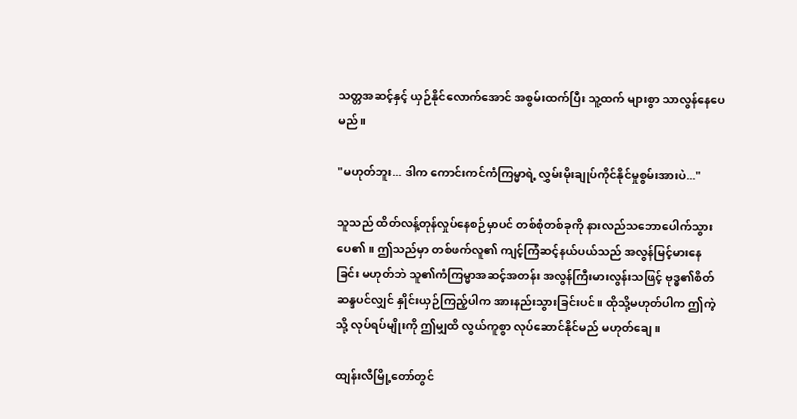သတ္တအဆင့်နှင့် ယှဉ်နိုင်လောက်အောင် အစွမ်းထက်ပြီး သူ့ထက် များစွာ သာလွန်နေပေမည်။

"မဟုတ်ဘူး... ဒါက ကောင်းကင်ကံကြမ္မာရဲ့ လွှမ်းမိုးချုပ်ကိုင်နိုင်မှုစွမ်းအားပဲ..."

သူသည် ထိတ်လန့်တုန်လှုပ်နေစဉ်မှာပင် တစ်စုံတစ်ခုကို နားလည်သဘောပေါက်သွားပေ၏။ ဤသည်မှာ တစ်ဖက်လူ၏ ကျင့်ကြံဆင့်နယ်ပယ်သည် အလွန်မြင့်မားနေခြင်း မဟုတ်ဘဲ သူ၏ကံကြမ္မာအဆင့်အတန်း အလွန်ကြီးမားလွန်းသဖြင့် ဗုဒ္ဓ၏စိတ်ဆန္ဒပင်လျှင် နှိုင်းယှဉ်ကြည့်ပါက အားနည်းသွားခြင်းပင်။ ထိုသို့မဟုတ်ပါက ဤကဲ့သို့ လုပ်ရပ်မျိုးကို ဤမျှထိ လွယ်ကူစွာ လုပ်ဆောင်နိုင်မည် မဟုတ်ချေ။

ထျန်းလီမြို့တော်တွင်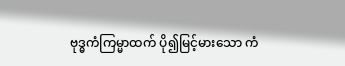ဗုဒ္ဓကံကြမ္မာထက် ပို၍မြင့်မားသော ကံ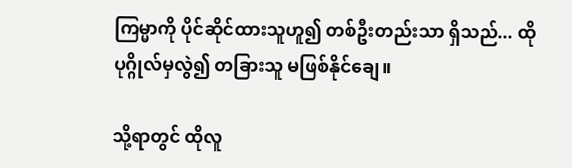ကြမ္မာကို ပိုင်ဆိုင်ထားသူဟူ၍ တစ်ဦးတည်းသာ ရှိသည်... ထိုပုဂ္ဂိုလ်မှလွဲ၍ တခြားသူ မဖြစ်နိုင်ချေ။

သို့ရာတွင် ထိုလူ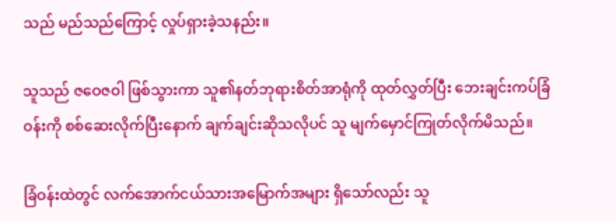သည် မည်သည်ကြောင့် လှုပ်ရှားခဲ့သနည်း။

သူသည် ဇဝေဇဝါ ဖြစ်သွားကာ သူ၏နတ်ဘုရားစိတ်အာရုံကို ထုတ်လွှတ်ပြီး ဘေးချင်းကပ်ခြံဝန်းကို စစ်ဆေးလိုက်ပြီးနောက် ချက်ချင်းဆိုသလိုပင် သူ မျက်မှောင်ကြုတ်လိုက်မိသည်။

ခြံဝန်းထဲတွင် လက်အောက်ငယ်သားအမြောက်အများ ရှိသော်လည်း သူ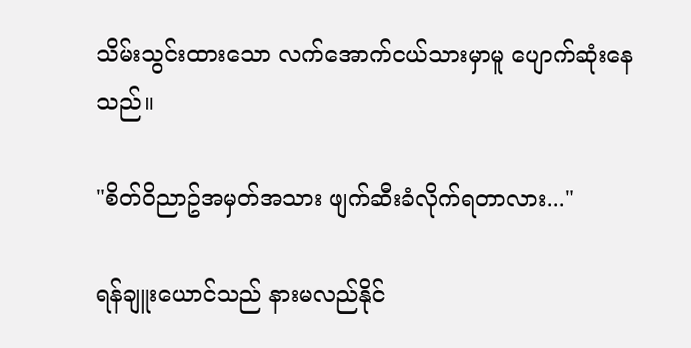သိမ်းသွင်းထားသော လက်အောက်ငယ်သားမှာမူ ပျောက်ဆုံးနေသည်။

"စိတ်ဝိညာဥ်အမှတ်အသား ဖျက်ဆီးခံလိုက်ရတာလား..."

ရန်ချူးယောင်သည် နားမလည်နိုင်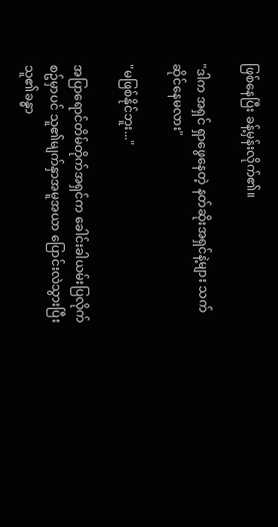ဖြစ်နေပြီး ခန့်မှန်းလိုက်၏။

"ဒါက အရှင် ရှာဖွေနေတဲ့ နတ်ဆိုးအရှင်နဲ့များ သက်ဆိုင်နေမလား"

"မဖြစ်နိုင်ဘူး..."

အပြာရောင်တိမ်တိုက်အရှင်က ခေါင်းခါယမ်းပြလိုက်စဥ်မှာပင် သူ၏မျက်နှာအမူအယာ ပြောင်းလဲသွားပြီး သူ၏ခန္ဓာ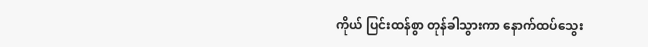ကိုယ် ပြင်းထန်စွာ တုန်ခါသွားကာ နောက်ထပ်သွေး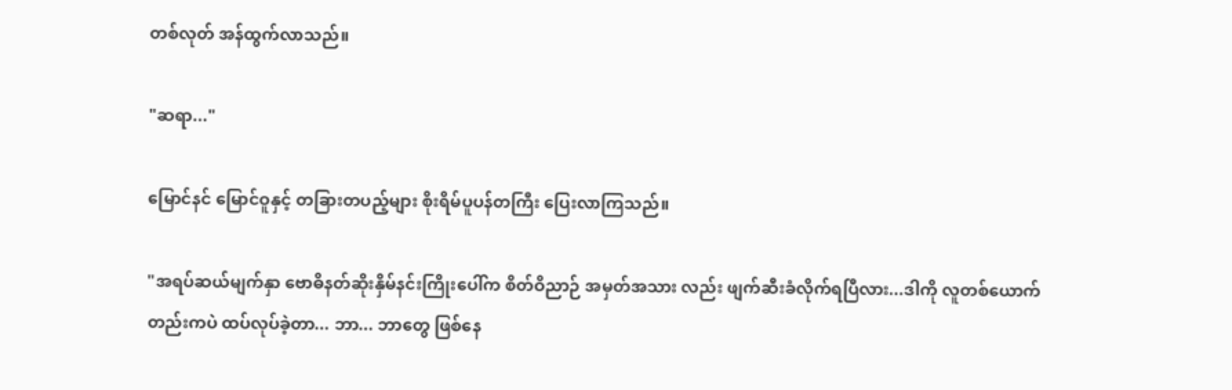တစ်လုတ် အန်ထွက်လာသည်။

"ဆရာ..."

မြောင်နင် မြောင်ဝူနှင့် တခြားတပည့်များ စိုးရိမ်ပူပန်တကြီး ပြေးလာကြသည်။

"အရပ်ဆယ်မျက်နှာ ဗောဓိနတ်ဆိုးနှိမ်နင်းကြိုးပေါ်က စိတ်ဝိညာဉ် အမှတ်အသား လည်း ဖျက်ဆီးခံလိုက်ရပြီလား...ဒါကို လူတစ်ယောက်တည်းကပဲ ထပ်လုပ်ခဲ့တာ... ဘာ... ဘာတွေ ဖြစ်နေ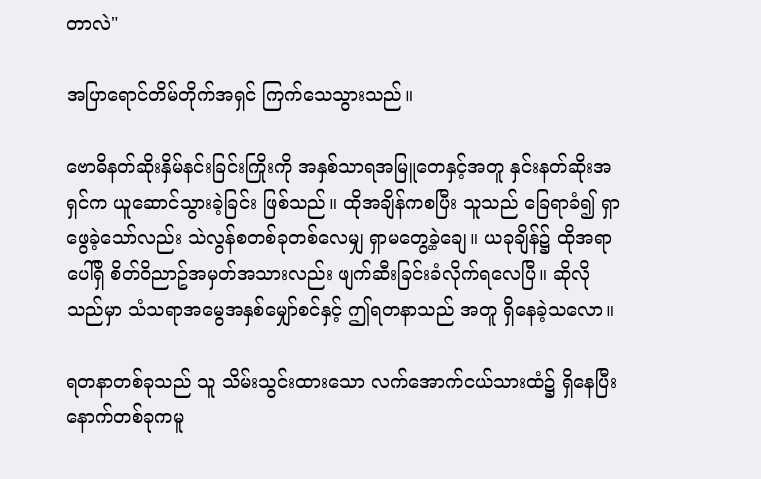တာလဲ"

အပြာရောင်တိမ်တိုက်အရှင် ကြက်သေသွားသည်။

ဗောဓိနတ်ဆိုးနှိမ်နင်းခြင်းကြိုးကို အနှစ်သာရအမြူတေနှင့်အတူ နှင်းနတ်ဆိုးအရှင်က ယူဆောင်သွားခဲ့ခြင်း ဖြစ်သည်။ ထိုအချိန်ကစပြီး သူသည် ခြေရာခံ၍ ရှာဖွေခဲ့သော်လည်း သဲလွန်စတစ်ခုတစ်လေမျှ ရှာမတွေ့ခဲ့ချေ။ ယခုချိန်၌ ထိုအရာပေါ်ရှိ စိတ်ဝိညာဥ်အမှတ်အသားလည်း ဖျက်ဆီးခြင်းခံလိုက်ရလေပြီ။ ဆိုလိုသည်မှာ သံသရာအမွေအနှစ်မျှော်စင်နှင့် ဤရတနာသည် အတူ ရှိနေခဲ့သလော။

ရတနာတစ်ခုသည် သူ သိမ်းသွင်းထားသော လက်အောက်ငယ်သားထံ၌ ရှိနေပြီး နောက်တစ်ခုကမူ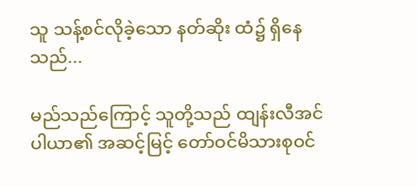သူ သန့်စင်လိုခဲ့သော နတ်ဆိုး ထံ၌ ရှိနေသည်...

မည်သည်ကြောင့် သူတို့သည် ထျန်းလီအင်ပါယာ၏ အဆင့်မြင့် တော်ဝင်မိသားစုဝင်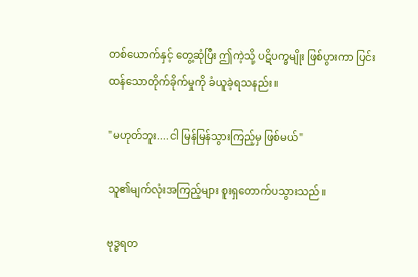တစ်ယောက်နှင့် တွေ့ဆုံပြီး ဤကဲ့သို့ ပဋိပက္ခမျိုး ဖြစ်ပွားကာ ပြင်းထန်သောတိုက်ခိုက်မှုကို ခံယူခဲ့ရသနည်း။

"မဟုတ်ဘူး....ငါ မြန်မြန်သွားကြည့်မှ ဖြစ်မယ်"

သူ၏မျက်လုံးအကြည့်များ စူးရှတောက်ပသွားသည်။

ဗုဒ္ဓရတ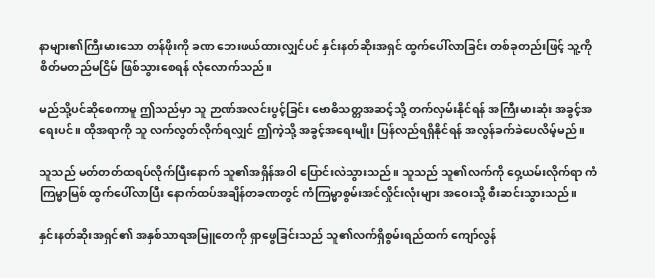နာများ၏ကြီးမားသော တန်ဖိုးကို ခဏ ဘေးဖယ်ထားလျှင်ပင် နှင်းနတ်ဆိုးအရှင် ထွက်ပေါ်လာခြင်း တစ်ခုတည်းဖြင့် သူ့ကို စိတ်မတည်မငြိမ် ဖြစ်သွားစေရန် လုံလောက်သည်။

မည်သို့ပင်ဆိုစေကာမူ ဤသည်မှာ သူ ဉာဏ်အလင်းပွင့်ခြင်း ဗောဓိသတ္တအဆင့်သို့ တက်လှမ်းနိုင်ရန် အကြီးမားဆုံး အခွင့်အရေးပင်။ ထိုအရာကို သူ လက်လွတ်လိုက်ရလျှင် ဤကဲ့သို့ အခွင့်အရေးမျိုး ပြန်လည်ရရှိနိုင်ရန် အလွန်ခက်ခဲပေလိမ့်မည်။

သူသည် မတ်တတ်ထရပ်လိုက်ပြီးနောက် သူ၏အရှိန်အဝါ ပြောင်းလဲသွားသည်။ သူသည် သူ၏လက်ကို ဝှေ့ယမ်းလိုက်ရာ ကံကြမ္မာမြစ် ထွက်ပေါ်လာပြီး နောက်ထပ်အချိန်တခဏတွင် ကံကြမ္မာစွမ်းအင်လှိုင်းလုံးများ အဝေးသို့ စီးဆင်းသွားသည်။

နှင်းနတ်ဆိုးအရှင်၏ အနှစ်သာရအမြူတေကို ရှာဖွေခြင်းသည် သူ၏လက်ရှိစွမ်းရည်ထက် ကျော်လွန်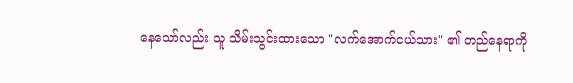နေသော်လည်း သူ သိမ်းသွင်းထားသော "လက်အောက်ငယ်သား" ၏ တည်နေရာကို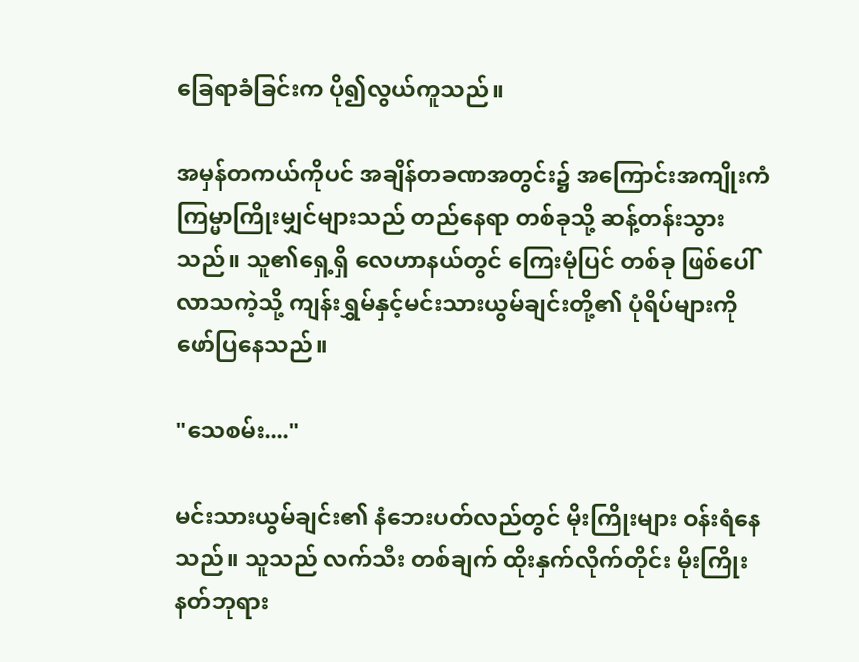ခြေရာခံခြင်းက ပို၍လွယ်ကူသည်။

အမှန်တကယ်ကိုပင် အချိန်တခဏအတွင်း၌ အကြောင်းအကျိုးကံကြမ္မာကြိုးမျှင်များသည် တည်နေရာ တစ်ခုသို့ ဆန့်တန်းသွားသည်။ သူ၏ရှေ့ရှိ လေဟာနယ်တွင် ကြေးမုံပြင် တစ်ခု ဖြစ်ပေါ်လာသကဲ့သို့ ကျန်းရွှမ်နှင့်မင်းသားယွမ်ချင်းတို့၏ ပုံရိပ်များကို ဖော်ပြနေသည်။

"သေစမ်း...."

မင်းသားယွမ်ချင်း၏ နံဘေးပတ်လည်တွင် မိုးကြိုးများ ဝန်းရံနေသည်။ သူသည် လက်သီး တစ်ချက် ထိုးနှက်လိုက်တိုင်း မိုးကြိုးနတ်ဘုရား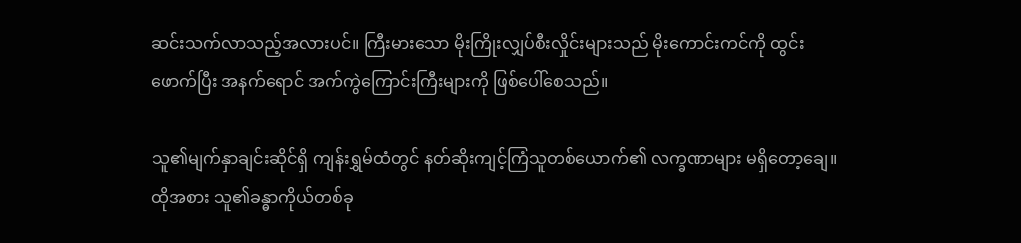ဆင်းသက်လာသည့်အလားပင်။ ကြီးမားသော မိုးကြိုးလျှပ်စီးလှိုင်းများသည် မိုးကောင်းကင်ကို ထွင်းဖောက်ပြီး အနက်ရောင် အက်ကွဲကြောင်းကြီးများကို ဖြစ်ပေါ်စေသည်။

သူ၏မျက်နှာချင်းဆိုင်ရှိ ကျန်းရွှမ်ထံတွင် နတ်ဆိုးကျင့်ကြံသူတစ်ယောက်၏ လက္ခဏာများ မရှိတော့ချေ။ ထိုအစား သူ၏ခန္ဓာကိုယ်တစ်ခု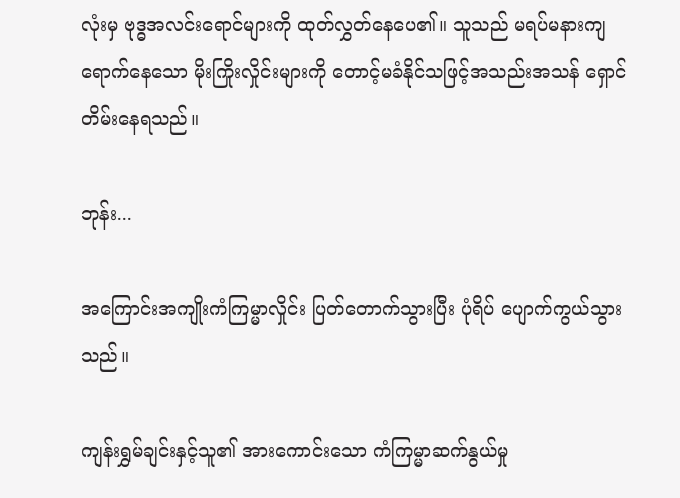လုံးမှ ဗုဒ္ဓအလင်းရောင်များကို ထုတ်လွှတ်နေပေ၏။ သူသည် မရပ်မနားကျရောက်နေသော မိုးကြိုးလှိုင်းများကို တောင့်မခံနိုင်သဖြင့်အသည်းအသန် ရှောင်တိမ်းနေရသည်။

ဘုန်း...

အကြောင်းအကျိုးကံကြမ္မာလှိုင်း ပြတ်တောက်သွားပြီး ပုံရိပ် ပျောက်ကွယ်သွားသည်။

ကျန်းရွှမ်ချင်းနှင့်သူ၏ အားကောင်းသော ကံကြမ္မာဆက်နွယ်မှု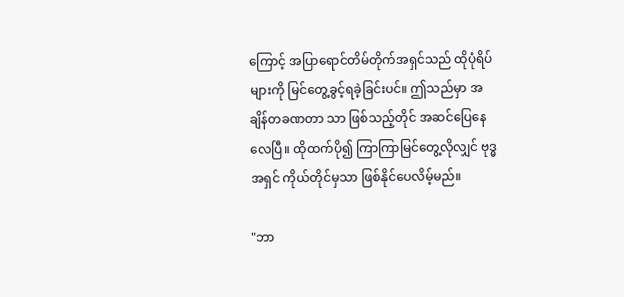ကြောင့် အပြာရောင်တိမ်တိုက်အရှင်သည် ထိုပုံရိပ်များကို မြင်တွေ့ခွင့်ရခဲ့ခြင်းပင်။ ဤသည်မှာ အချိန်တခဏတာ သာ ဖြစ်သည့်တိုင် အဆင်ပြေနေလေပြီ။ ထိုထက်ပို၍ ကြာကြာမြင်တွေ့လိုလျှင် ဗုဒ္ဓအရှင် ကိုယ်တိုင်မှသာ ဖြစ်နိုင်ပေလိမ့်မည်။

"ဘာ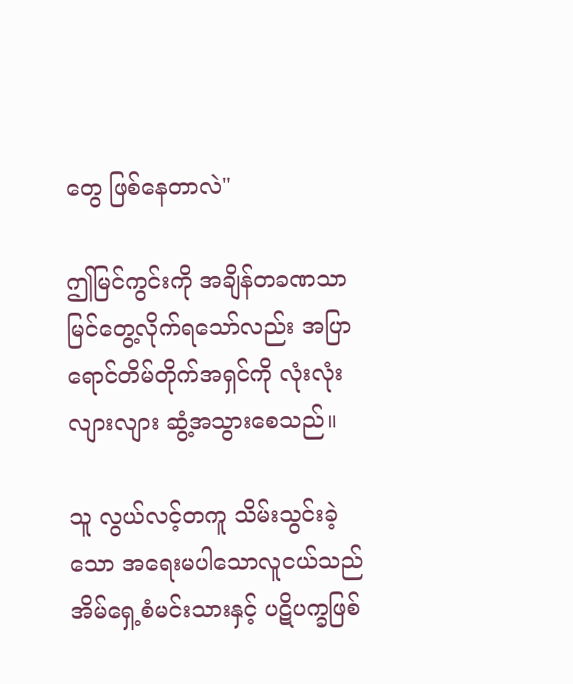တွေ ဖြစ်နေတာလဲ"

ဤမြင်ကွင်းကို အချိန်တခဏသာ မြင်တွေ့လိုက်ရသော်လည်း အပြာရောင်တိမ်တိုက်အရှင်ကို လုံးလုံးလျားလျား ဆွံ့အသွားစေသည်။

သူ လွယ်လင့်တကူ သိမ်းသွင်းခဲ့သော အရေးမပါသောလူငယ်သည် အိမ်ရှေ့စံမင်းသားနှင့် ပဋိပက္ခဖြစ်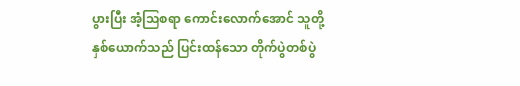ပွားပြီး အံ့သြစရာ ကောင်းလောက်အောင် သူတို့နှစ်ယောက်သည် ပြင်းထန်သော တိုက်ပွဲတစ်ပွဲ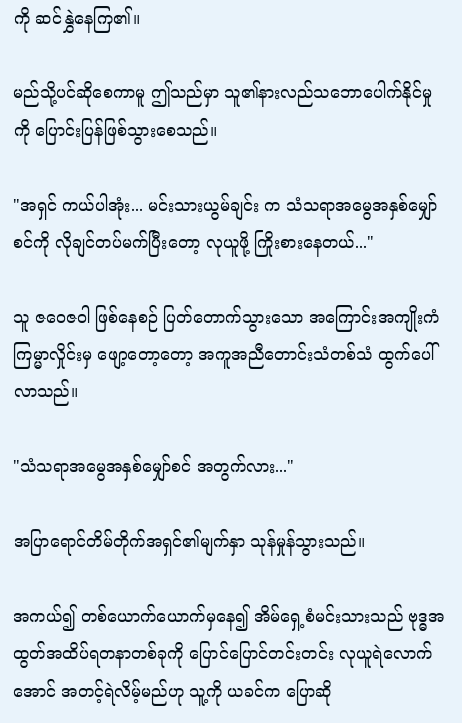ကို ဆင်နွှဲနေကြ၏။

မည်သို့ပင်ဆိုစေကာမူ ဤသည်မှာ သူ၏နားလည်သဘောပေါက်နိုင်မှုကို ပြောင်းပြန်ဖြစ်သွားစေသည်။

"အရှင် ကယ်ပါအုံး... မင်းသားယွမ်ချင်း က သံသရာအမွေအနှစ်မျှော်စင်ကို လိုချင်တပ်မက်ပြီးတော့ လုယူဖို့ ကြိုးစားနေတယ်..."

သူ ဇဝေဇဝါ ဖြစ်နေစဉ် ပြတ်တောက်သွားသော အကြောင်းအကျိုးကံကြမ္မာလှိုင်းမှ ဖျော့တော့တော့ အကူအညီတောင်းသံတစ်သံ ထွက်ပေါ်လာသည်။

"သံသရာအမွေအနှစ်မျှော်စင် အတွက်လား..."

အပြာရောင်တိမ်တိုက်အရှင်၏မျက်နှာ သုန်မှုန်သွားသည်။

အကယ်၍ တစ်ယောက်ယောက်မှနေ၍ အိမ်ရှေ့စံမင်းသားသည် ဗုဒ္ဓအထွတ်အထိပ်ရတနာတစ်ခုကို ပြောင်ပြောင်တင်းတင်း လုယူရဲလောက်အောင် အတင့်ရဲလိမ့်မည်ဟု သူ့ကို ယခင်က ပြောဆို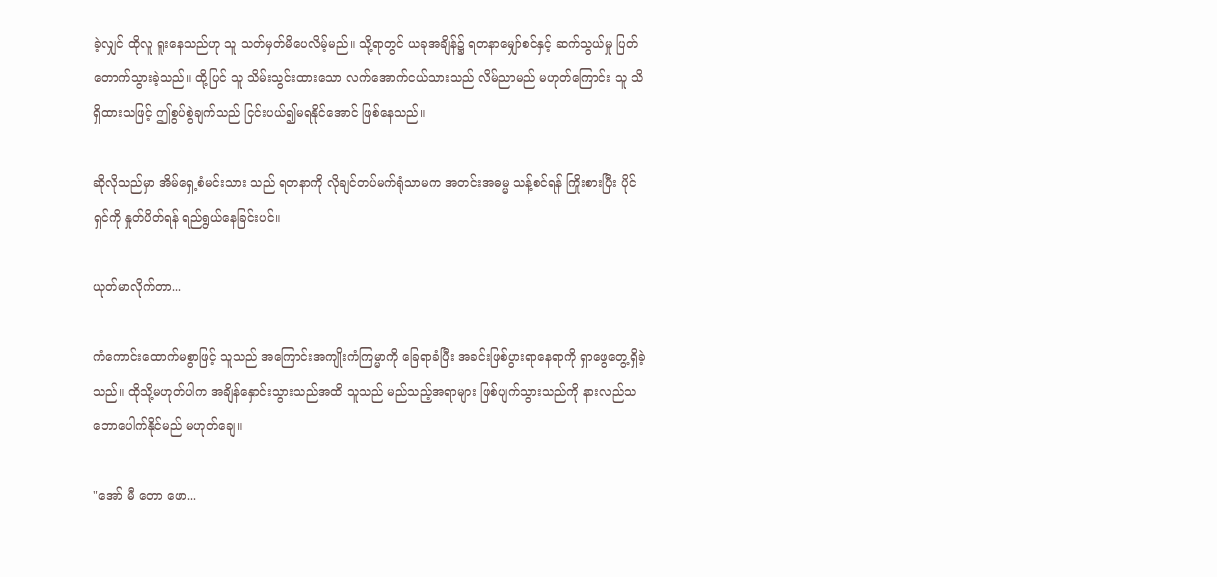ခဲ့လျှင် ထိုလူ ရူးနေသည်ဟု သူ သတ်မှတ်မိပေလိမ့်မည်။ သို့ရာတွင် ယခုအချိန်၌ ရတနာမျှော်စင်နှင့် ဆက်သွယ်မှု ပြတ်တောက်သွားခဲ့သည်။ ထို့ပြင် သူ သိမ်းသွင်းထားသော လက်အောက်ငယ်သားသည် လိမ်ညာမည် မဟုတ်ကြောင်း သူ သိရှိထားသဖြင့် ဤစွပ်စွဲချက်သည် ငြင်းပယ်၍မရနိုင်အောင် ဖြစ်နေသည်။

ဆိုလိုသည်မှာ အိမ်ရှေ့စံမင်းသား သည် ရတနာကို လိုချင်တပ်မက်ရုံသာမက အတင်းအဓမ္မ သန့်စင်ရန် ကြိုးစားပြီး ပိုင်ရှင်ကို နှုတ်ပိတ်ရန် ရည်ရွယ်နေခြင်းပင်။

ယုတ်မာလိုက်တာ...

ကံကောင်းထောက်မစွာဖြင့် သူသည် အကြောင်းအကျိုးကံကြမ္မာကို ခြေရာခံပြီး အခင်းဖြစ်ပွားရာနေရာကို ရှာဖွေတွေ့ရှိခဲ့သည်။ ထိုသို့မဟုတ်ပါက အချိန်နှောင်းသွားသည်အထိ သူသည် မည်သည့်အရာများ ဖြစ်ပျက်သွားသည်ကို နားလည်သဘောပေါက်နိုင်မည် မဟုတ်ချေ။

"အော် မီ တော ဖော...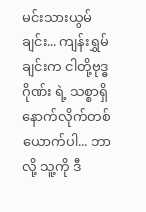မင်းသားယွမ်ချင်း... ကျန်းရွှမ်ချင်းက ငါတို့ဗုဒ္ဓဂိုဏ်း ရဲ့ သစ္စာရှိ နောက်လိုက်တစ်ယောက်ပါ... ဘာလို့ သူ့ကို ဒီ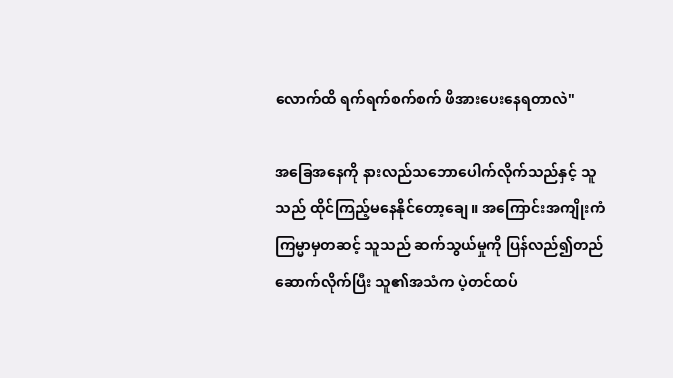လောက်ထိ ရက်ရက်စက်စက် ဖိအားပေးနေရတာလဲ"

အခြေအနေကို နားလည်သဘောပေါက်လိုက်သည်နှင့် သူသည် ထိုင်ကြည့်မနေနိုင်တော့ချေ။ အကြောင်းအကျိုးကံကြမ္မာမှတဆင့် သူသည် ဆက်သွယ်မှုကို ပြန်လည်၍တည်ဆောက်လိုက်ပြီး သူ၏အသံက ပဲ့တင်ထပ်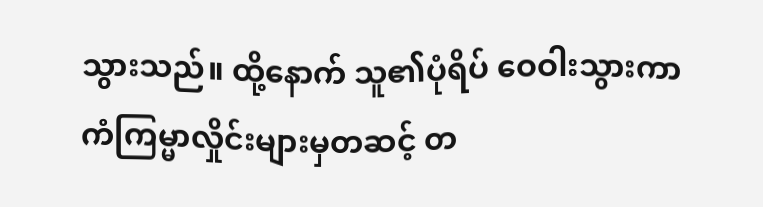သွားသည်။ ထို့နောက် သူ၏ပုံရိပ် ဝေဝါးသွားကာ ကံကြမ္မာလှိုင်းများမှတဆင့် တ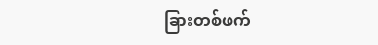ခြားတစ်ဖက်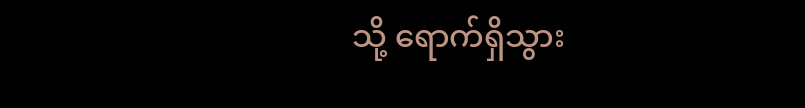သို့ ရောက်ရှိသွား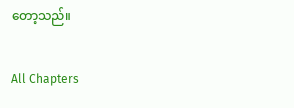တော့သည်။

All Chapters